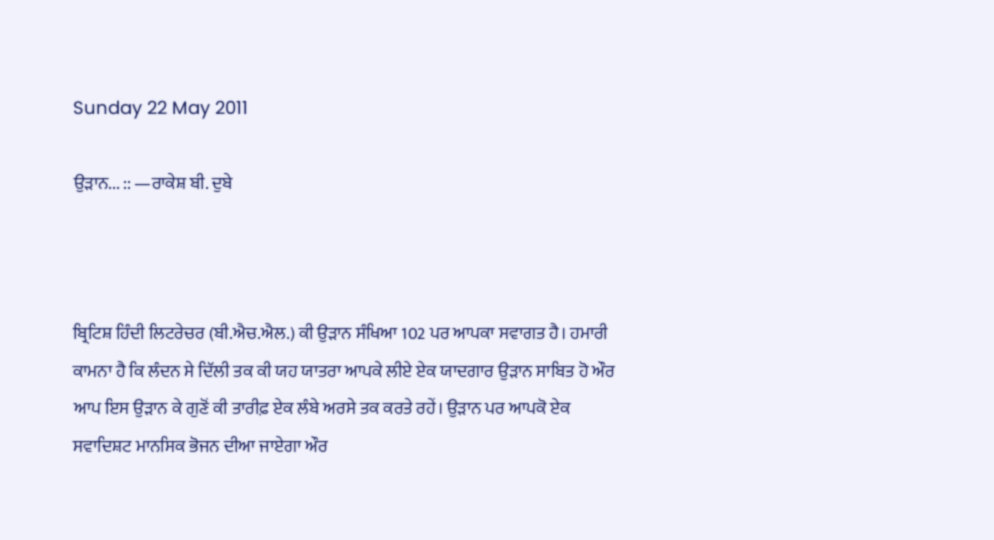Sunday 22 May 2011

ਉੜਾਨ... :: —ਰਾਕੇਸ਼ ਬੀ. ਦੁਬੇ



ਬ੍ਰਿਟਿਸ਼ ਹਿੰਦੀ ਲਿਟਰੇਚਰ (ਬੀ.ਐਚ.ਐਲ.) ਕੀ ਉੜਾਨ ਸੰਖਿਆ 102 ਪਰ ਆਪਕਾ ਸਵਾਗਤ ਹੈ। ਹਮਾਰੀ ਕਾਮਨਾ ਹੈ ਕਿ ਲੰਦਨ ਸੇ ਦਿੱਲੀ ਤਕ ਕੀ ਯਹ ਯਾਤਰਾ ਆਪਕੇ ਲੀਏ ਏਕ ਯਾਦਗਾਰ ਉੜਾਨ ਸਾਬਿਤ ਹੋ ਔਰ ਆਪ ਇਸ ਉੜਾਨ ਕੇ ਗੁਣੋਂ ਕੀ ਤਾਰੀਫ਼ ਏਕ ਲੰਬੇ ਅਰਸੇ ਤਕ ਕਰਤੇ ਰਹੇਂ। ਉੜਾਨ ਪਰ ਆਪਕੋ ਏਕ ਸਵਾਦਿਸ਼ਟ ਮਾਨਸਿਕ ਭੋਜਨ ਦੀਆ ਜਾਏਗਾ ਔਰ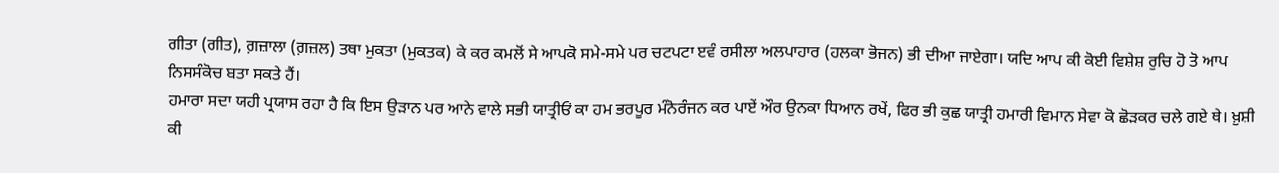ਗੀਤਾ (ਗੀਤ), ਗ਼ਜ਼ਾਲਾ (ਗ਼ਜ਼ਲ) ਤਥਾ ਮੁਕਤਾ (ਮੁਕਤਕ) ਕੇ ਕਰ ਕਮਲੋਂ ਸੇ ਆਪਕੋ ਸਮੇ-ਸਮੇ ਪਰ ਚਟਪਟਾ ੲਵੰ ਰਸੀਲਾ ਅਲਪਾਹਾਰ (ਹਲਕਾ ਭੋਜਨ) ਭੀ ਦੀਆ ਜਾਏਗਾ। ਯਦਿ ਆਪ ਕੀ ਕੋਈ ਵਿਸ਼ੇਸ਼ ਰੁਚਿ ਹੋ ਤੋ ਆਪ ਨਿਸਸੰਕੋਚ ਬਤਾ ਸਕਤੇ ਹੈਂ।
ਹਮਾਰਾ ਸਦਾ ਯਹੀ ਪ੍ਰਯਾਸ ਰਹਾ ਹੈ ਕਿ ਇਸ ਉੜਾਨ ਪਰ ਆਨੇ ਵਾਲੇ ਸਭੀ ਯਾਤ੍ਰੀਓਂ ਕਾ ਹਮ ਭਰਪੂਰ ਮੰਨੋਰੰਜਨ ਕਰ ਪਾਏਂ ਔਰ ਉਨਕਾ ਧਿਆਨ ਰਖੇਂ, ਫਿਰ ਭੀ ਕੁਛ ਯਾਤ੍ਰੀ ਹਮਾਰੀ ਵਿਮਾਨ ਸੇਵਾ ਕੋ ਛੋੜਕਰ ਚਲੇ ਗਏ ਥੇ। ਖ਼ੁਸ਼ੀ ਕੀ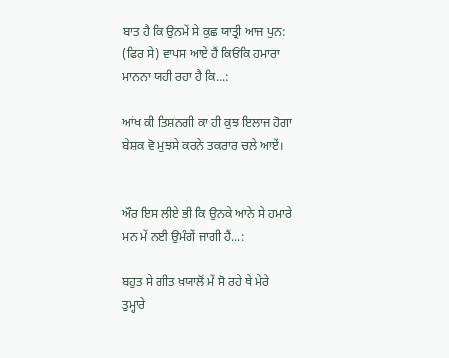ਬਾਤ ਹੈ ਕਿ ਉਨਮੇਂ ਸੇ ਕੁਛ ਯਾਤ੍ਰੀ ਆਜ ਪੁਨ: (ਫਿਰ ਸੇ) ਵਾਪਸ ਆਏ ਹੈਂ ਕਿਓਂਕਿ ਹਮਾਰਾ ਮਾਨਨਾ ਯਹੀ ਰਹਾ ਹੈ ਕਿ...:

ਆਂਖ ਕੀ ਤਿਸ਼ਨਗੀ ਕਾ ਹੀ ਕੁਝ ਇਲਾਜ ਹੋਗਾ
ਬੇਸ਼ਕ ਵੋ ਮੁਝਸੇ ਕਰਨੇ ਤਕਰਾਰ ਚਲੇ ਆਏਂ।


ਔਰ ਇਸ ਲੀਏ ਭੀ ਕਿ ਉਨਕੇ ਆਨੇ ਸੇ ਹਮਾਰੇ ਮਨ ਮੇਂ ਨਈ ਉਮੰਗੇਂ ਜਾਗੀ ਹੈਂ...:

ਬਹੁਤ ਸੇ ਗੀਤ ਖ਼ਯਾਲੋਂ ਮੇਂ ਸੋ ਰਹੇ ਥੇ ਮੇਰੇ
ਤੁਮ੍ਹਾਰੇ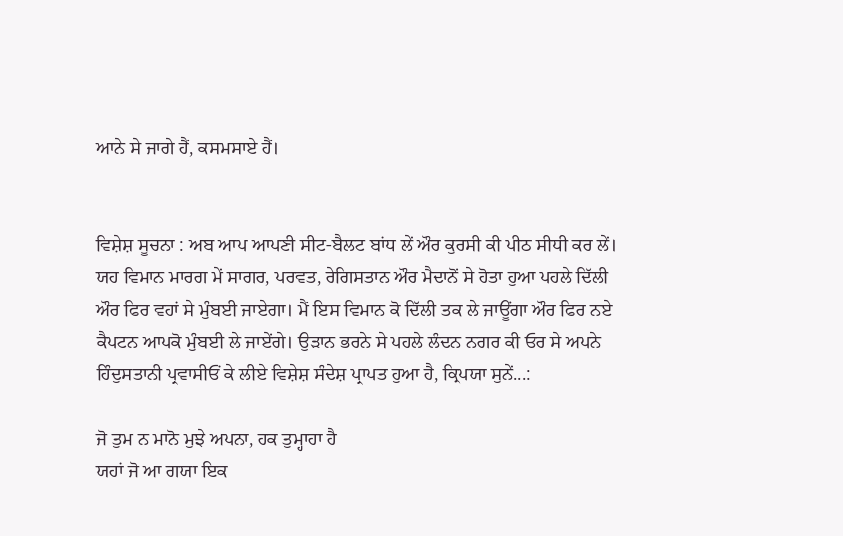ਆਨੇ ਸੇ ਜਾਗੇ ਹੈਂ, ਕਸਮਸਾਏ ਹੈਂ।


ਵਿਸ਼ੇਸ਼ ਸੂਚਨਾ : ਅਬ ਆਪ ਆਪਣੀ ਸੀਟ-ਬੈਲਟ ਬਾਂਧ ਲੇਂ ਔਰ ਕੁਰਸੀ ਕੀ ਪੀਠ ਸੀਧੀ ਕਰ ਲੇਂ। ਯਹ ਵਿਮਾਨ ਮਾਰਗ ਮੇਂ ਸਾਗਰ, ਪਰਵਤ, ਰੇਗਿਸਤਾਨ ਔਰ ਮੈਦਾਨੋਂ ਸੇ ਹੋਤਾ ਹੁਆ ਪਹਲੇ ਦਿੱਲੀ ਔਰ ਫਿਰ ਵਹਾਂ ਸੇ ਮੁੰਬਈ ਜਾਏਗਾ। ਮੈਂ ਇਸ ਵਿਮਾਨ ਕੋ ਦਿੱਲੀ ਤਕ ਲੇ ਜਾਊਂਗਾ ਔਰ ਫਿਰ ਨਏ ਕੈਪਟਨ ਆਪਕੋ ਮੁੰਬਈ ਲੇ ਜਾਏਂਗੇ। ਉੜਾਨ ਭਰਨੇ ਸੇ ਪਹਲੇ ਲੰਦਨ ਨਗਰ ਕੀ ਓਰ ਸੇ ਅਪਨੇ ਹਿੰਦੁਸਤਾਨੀ ਪ੍ਰਵਾਸੀਓਂ ਕੇ ਲੀਏ ਵਿਸ਼ੇਸ਼ ਸੰਦੇਸ਼ ਪ੍ਰਾਪਤ ਹੁਆ ਹੈ, ਕ੍ਰਿਪਯਾ ਸੁਨੇਂ...:

ਜੋ ਤੁਮ ਨ ਮਾਨੋ ਮੁਝੇ ਅਪਨਾ, ਹਕ ਤੁਮ੍ਹਾਹਾ ਹੈ
ਯਹਾਂ ਜੋ ਆ ਗਯਾ ਇਕ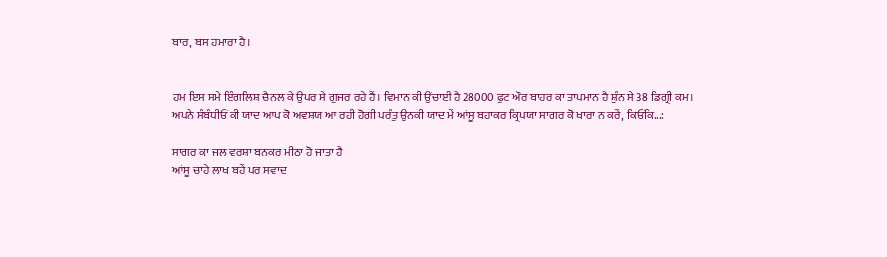ਬਾਰ, ਬਸ ਹਮਾਰਾ ਹੈ।


ਹਮ ਇਸ ਸਮੇ ਇੰਗਲਿਸ਼ ਚੈਨਲ ਕੇ ਉਪਰ ਸੇ ਗੁਜਰ ਰਹੇ ਹੈਂ। ਵਿਮਾਨ ਕੀ ਉਂਚਾਈ ਹੈ 28000 ਫੁਟ ਔਰ ਬਾਹਰ ਕਾ ਤਾਪਮਾਨ ਹੈ ਸ਼ੁੰਨ ਸੇ 38 ਡਿਗ੍ਰੀ ਕਮ। ਅਪਨੇ ਸੰਬੰਧੀਓਂ ਕੀ ਯਾਦ ਆਪ ਕੋ ਅਵਸ਼ਯ ਆ ਰਹੀ ਹੋਗੀ ਪਰੰਤੁ ਉਨਕੀ ਯਾਦ ਮੇਂ ਆਂਸੂ ਬਹਾਕਰ ਕ੍ਰਿਪਯਾ ਸਾਗਰ ਕੋ ਖਾਰਾ ਨ ਕਰੇਂ, ਕਿਓਂਕਿ...:

ਸਾਗਰ ਕਾ ਜਲ ਵਰਸ਼ਾ ਬਨਕਰ ਮੀਠਾ ਹੋ ਜਾਤਾ ਹੈ
ਆਂਸੂ ਚਾਹੇ ਲਾਖ ਬਹੇਂ ਪਰ ਸਵਾਦ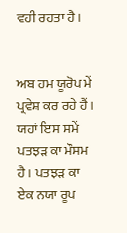ਵਹੀ ਰਹਤਾ ਹੈ।


ਅਬ ਹਮ ਯੂਰੋਪ ਮੇਂ ਪ੍ਰਵੇਸ਼ ਕਰ ਰਹੇ ਹੈਂ। ਯਹਾਂ ਇਸ ਸਮੇਂ ਪਤਝੜ ਕਾ ਮੌਸਮ ਹੈ। ਪਤਝੜ ਕਾ ਏਕ ਨਯਾ ਰੂਪ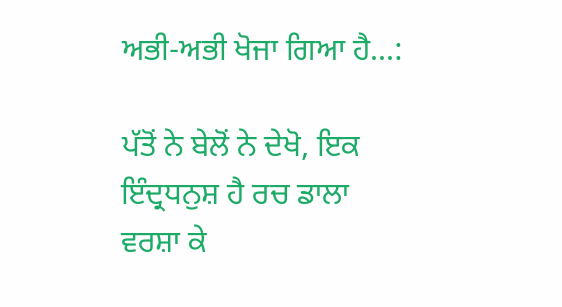ਅਭੀ-ਅਭੀ ਖੋਜਾ ਗਿਆ ਹੈ...:

ਪੱਤੋਂ ਨੇ ਬੇਲੋਂ ਨੇ ਦੇਖੋ, ਇਕ ਇੰਦ੍ਰਧਨੁਸ਼ ਹੈ ਰਚ ਡਾਲਾ
ਵਰਸ਼ਾ ਕੇ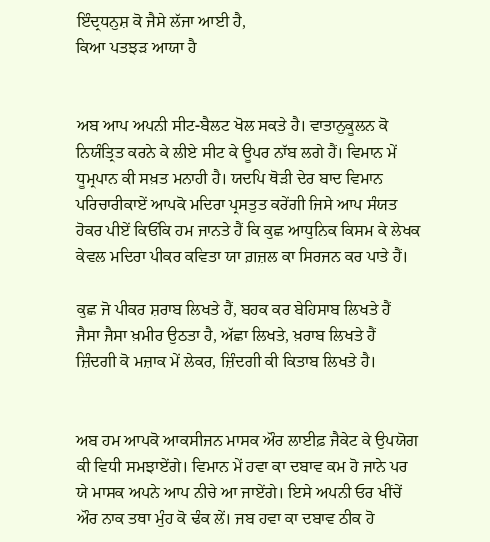ਇੰਦ੍ਰਧਨੁਸ਼ ਕੋ ਜੈਸੇ ਲੱਜਾ ਆਈ ਹੈ,
ਕਿਆ ਪਤਝੜ ਆਯਾ ਹੈ


ਅਬ ਆਪ ਅਪਨੀ ਸੀਟ-ਬੈਲਟ ਖੋਲ ਸਕਤੇ ਹੈ। ਵਾਤਾਨੁਕੂਲਨ ਕੋ ਨਿਯੰਤ੍ਰਿਤ ਕਰਨੇ ਕੇ ਲੀਏ ਸੀਟ ਕੇ ਊਪਰ ਨਾੱਬ ਲਗੇ ਹੈਂ। ਵਿਮਾਨ ਮੇਂ ਧੂਮ੍ਰਪਾਨ ਕੀ ਸਖ਼ਤ ਮਨਾਹੀ ਹੈ। ਯਦਪਿ ਥੋੜੀ ਦੇਰ ਬਾਦ ਵਿਮਾਨ ਪਰਿਚਾਰੀਕਾਏਂ ਆਪਕੋ ਮਦਿਰਾ ਪ੍ਰਸਤੁਤ ਕਰੇਂਗੀ ਜਿਸੇ ਆਪ ਸੰਯਤ ਹੋਕਰ ਪੀਏਂ ਕਿਓਂਕਿ ਹਮ ਜਾਨਤੇ ਹੈਂ ਕਿ ਕੁਛ ਆਧੁਨਿਕ ਕਿਸਮ ਕੇ ਲੇਖਕ ਕੇਵਲ ਮਦਿਰਾ ਪੀਕਰ ਕਵਿਤਾ ਯਾ ਗ਼ਜ਼ਲ ਕਾ ਸਿਰਜਨ ਕਰ ਪਾਤੇ ਹੈਂ।

ਕੁਛ ਜੋ ਪੀਕਰ ਸ਼ਰਾਬ ਲਿਖਤੇ ਹੈਂ, ਬਹਕ ਕਰ ਬੇਹਿਸਾਬ ਲਿਖਤੇ ਹੈਂ
ਜੈਸਾ ਜੈਸਾ ਖ਼ਮੀਰ ਉਠਤਾ ਹੈ, ਅੱਛਾ ਲਿਖਤੇ, ਖ਼ਰਾਬ ਲਿਖਤੇ ਹੈਂ
ਜ਼ਿੰਦਗੀ ਕੋ ਮਜ਼ਾਕ ਮੇਂ ਲੇਕਰ, ਜ਼ਿੰਦਗੀ ਕੀ ਕਿਤਾਬ ਲਿਖਤੇ ਹੈ।


ਅਬ ਹਮ ਆਪਕੋ ਆਕਸੀਜਨ ਮਾਸਕ ਔਰ ਲਾਈਫ਼ ਜੈਕੇਟ ਕੇ ਉਪਯੋਗ ਕੀ ਵਿਧੀ ਸਮਝਾਏਂਗੇ। ਵਿਮਾਨ ਮੇਂ ਹਵਾ ਕਾ ਦਬਾਵ ਕਮ ਹੋ ਜਾਨੇ ਪਰ ਯੇ ਮਾਸਕ ਅਪਨੇ ਆਪ ਨੀਚੇ ਆ ਜਾਏਂਗੇ। ਇਸੇ ਅਪਨੀ ਓਰ ਖੀਂਚੇਂ ਔਰ ਨਾਕ ਤਥਾ ਮੁੰਹ ਕੋ ਢੰਕ ਲੇਂ। ਜਬ ਹਵਾ ਕਾ ਦਬਾਵ ਠੀਕ ਹੋ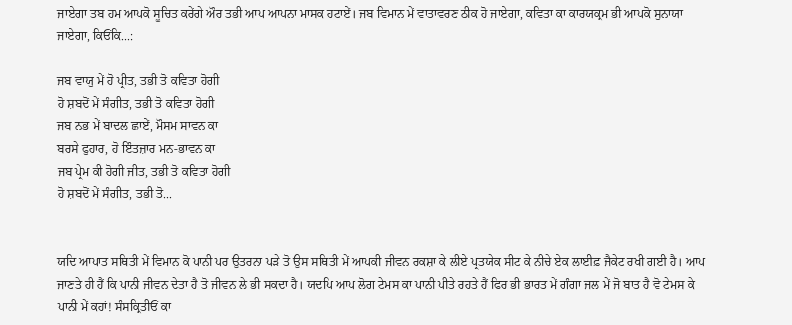ਜਾਏਗਾ ਤਬ ਹਮ ਆਪਕੋ ਸੂਚਿਤ ਕਰੇਂਗੇ ਔਰ ਤਭੀ ਆਪ ਆਪਨਾ ਮਾਸਕ ਹਟਾਏਂ। ਜਬ ਵਿਮਾਨ ਮੇਂ ਵਾਤਾਵਰਣ ਠੀਕ ਹੋ ਜਾਏਗਾ, ਕਵਿਤਾ ਕਾ ਕਾਰਯਕ੍ਰਮ ਭੀ ਆਪਕੋ ਸੁਨਾਯਾ ਜਾਏਗਾ, ਕਿਓਂਕਿ...:

ਜਬ ਵਾਯੁ ਮੇਂ ਹੋ ਪ੍ਰੀਤ, ਤਭੀ ਤੋ ਕਵਿਤਾ ਹੋਗੀ
ਹੋ ਸ਼ਬਦੋਂ ਮੇਂ ਸੰਗੀਤ, ਤਭੀ ਤੋ ਕਵਿਤਾ ਹੋਗੀ
ਜਬ ਨਭ ਮੇਂ ਬਾਦਲ ਛਾਏਂ, ਮੌਸਮ ਸਾਵਨ ਕਾ
ਬਰਸੇ ਫੁਹਾਰ, ਹੋ ਇੰਤਜ਼ਾਰ ਮਨ-ਭਾਵਨ ਕਾ
ਜਬ ਪ੍ਰੇਮ ਕੀ ਹੋਗੀ ਜੀਤ, ਤਭੀ ਤੋ ਕਵਿਤਾ ਹੋਗੀ
ਹੋ ਸ਼ਬਦੋਂ ਮੇਂ ਸੰਗੀਤ, ਤਭੀ ਤੋ...


ਯਦਿ ਆਪਾਤ ਸਥਿਤੀ ਮੇਂ ਵਿਮਾਨ ਕੋ ਪਾਨੀ ਪਰ ਉਤਰਨਾ ਪੜੇ ਤੋ ਉਸ ਸਥਿਤੀ ਮੇਂ ਆਪਕੀ ਜੀਵਨ ਰਕਸ਼ਾ ਕੇ ਲੀਏ ਪ੍ਰਤਯੇਕ ਸੀਟ ਕੇ ਨੀਚੇ ਏਕ ਲਾਈਫ਼ ਜੈਕੇਟ ਰਖੀ ਗਈ ਹੈ। ਆਪ ਜਾਣਤੇ ਹੀ ਹੈਂ ਕਿ ਪਾਨੀ ਜੀਵਨ ਦੇਤਾ ਹੈ ਤੋ ਜੀਵਨ ਲੇ ਭੀ ਸਕਦਾ ਹੈ। ਯਦਪਿ ਆਪ ਲੋਗ ਟੇਮਸ ਕਾ ਪਾਨੀ ਪੀਤੇ ਰਹਤੇ ਹੈਂ ਫਿਰ ਭੀ ਭਾਰਤ ਮੇਂ ਗੰਗਾ ਜਲ ਮੇਂ ਜੋ ਬਾਤ ਹੈ ਵੋ ਟੇਮਸ ਕੇ ਪਾਨੀ ਮੇਂ ਕਹਾਂ! ਸੰਸਕ੍ਰਿਤੀਓਂ ਕਾ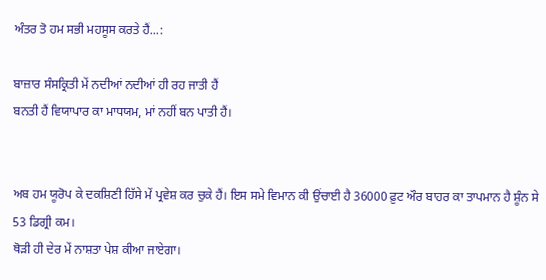ਅੰਤਰ ਤੋ ਹਮ ਸਭੀ ਮਹਸੂਸ ਕਰਤੇ ਹੈਂ...:

ਬਾਜ਼ਾਰ ਸੰਸਕ੍ਰਿਤੀ ਮੇਂ ਨਦੀਆਂ ਨਦੀਆਂ ਹੀ ਰਹ ਜਾਤੀ ਹੈਂ
ਬਨਤੀ ਹੈਂ ਵਿਯਾਪਾਰ ਕਾ ਮਾਧਯਮ, ਮਾਂ ਨਹੀਂ ਬਨ ਪਾਤੀ ਹੈਂ।


ਅਬ ਹਮ ਯੂਰੋਪ ਕੇ ਦਕਸ਼ਿਣੀ ਹਿੱਸੇ ਮੇਂ ਪ੍ਰਵੇਸ਼ ਕਰ ਚੁਕੇ ਹੈਂ। ਇਸ ਸਮੇ ਵਿਮਾਨ ਕੀ ਉਂਚਾਈ ਹੈ 36000 ਫ਼ੁਟ ਔਰ ਬਾਹਰ ਕਾ ਤਾਪਮਾਨ ਹੈ ਸ਼ੂੰਨ ਸੇ 53 ਡਿਗ੍ਰੀ ਕਮ।
ਥੋੜੀ ਹੀ ਦੇਰ ਮੇਂ ਨਾਸ਼ਤਾ ਪੇਸ਼ ਕੀਆ ਜਾਏਗਾ।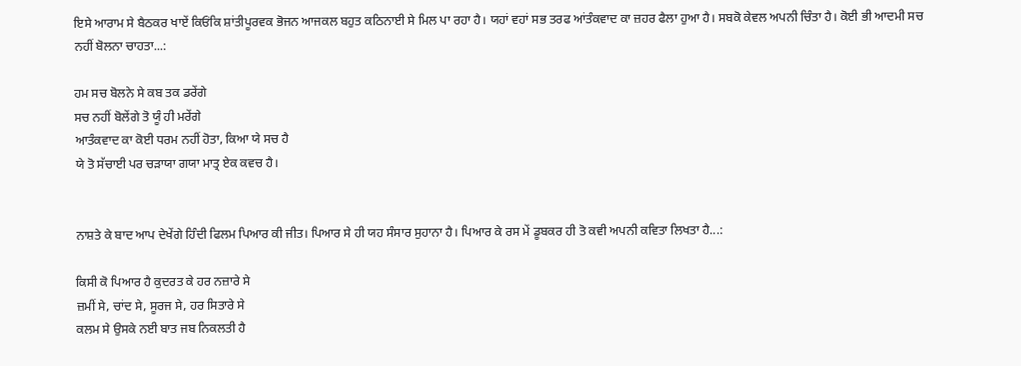ਇਸੇ ਆਰਾਮ ਸੇ ਬੈਠਕਰ ਖਾਏਂ ਕਿਓਂਕਿ ਸ਼ਾਂਤੀਪੂਰਵਕ ਭੋਜਨ ਆਜਕਲ ਬਹੁਤ ਕਠਿਨਾਈ ਸੇ ਮਿਲ ਪਾ ਰਹਾ ਹੈ। ਯਹਾਂ ਵਹਾਂ ਸਭ ਤਰਫ ਆਂਤੰਕਵਾਦ ਕਾ ਜ਼ਹਰ ਫੈਲਾ ਹੁਆ ਹੈ। ਸਬਕੋ ਕੇਵਲ ਅਪਨੀ ਚਿੰਤਾ ਹੈ। ਕੋਈ ਭੀ ਆਦਮੀ ਸਚ ਨਹੀਂ ਬੋਲਨਾ ਚਾਹਤਾ...:

ਹਮ ਸਚ ਬੋਲਨੇ ਸੇ ਕਬ ਤਕ ਡਰੇਂਗੇ
ਸਚ ਨਹੀਂ ਬੋਲੇਂਗੇ ਤੋ ਯੂੰ ਹੀ ਮਰੇਂਗੇ
ਆਤੰਕਵਾਦ ਕਾ ਕੋਈ ਧਰਮ ਨਹੀਂ ਹੋਤਾ, ਕਿਆ ਯੇ ਸਚ ਹੈ
ਯੇ ਤੋ ਸੱਚਾਈ ਪਰ ਚੜਾਯਾ ਗਯਾ ਮਾਤ੍ਰ ਏਕ ਕਵਚ ਹੈ।


ਨਾਸ਼ਤੇ ਕੇ ਬਾਦ ਆਪ ਦੇਖੇਂਗੇ ਹਿੰਦੀ ਫਿਲਮ ਪਿਆਰ ਕੀ ਜੀਤ। ਪਿਆਰ ਸੇ ਹੀ ਯਹ ਸੰਸਾਰ ਸੁਹਾਨਾ ਹੈ। ਪਿਆਰ ਕੇ ਰਸ ਮੇਂ ਡੂਬਕਰ ਹੀ ਤੋ ਕਵੀ ਅਪਨੀ ਕਵਿਤਾ ਲਿਖਤਾ ਹੈ...:

ਕਿਸੀ ਕੋ ਪਿਆਰ ਹੈ ਕੁਦਰਤ ਕੇ ਹਰ ਨਜ਼ਾਰੇ ਸੇ
ਜ਼ਮੀਂ ਸੇ, ਚਾਂਦ ਸੇ, ਸੂਰਜ ਸੇ, ਹਰ ਸਿਤਾਰੇ ਸੇ
ਕਲਮ ਸੇ ਉਸਕੇ ਨਈ ਬਾਤ ਜਬ ਨਿਕਲਤੀ ਹੈ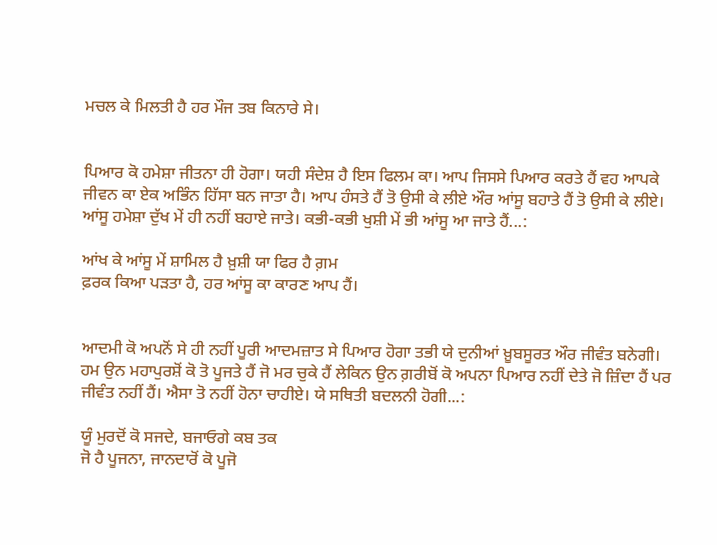ਮਚਲ ਕੇ ਮਿਲਤੀ ਹੈ ਹਰ ਮੌਜ ਤਬ ਕਿਨਾਰੇ ਸੇ।


ਪਿਆਰ ਕੋ ਹਮੇਸ਼ਾ ਜੀਤਨਾ ਹੀ ਹੋਗਾ। ਯਹੀ ਸੰਦੇਸ਼ ਹੈ ਇਸ ਫਿਲਮ ਕਾ। ਆਪ ਜਿਸਸੇ ਪਿਆਰ ਕਰਤੇ ਹੈਂ ਵਹ ਆਪਕੇ ਜੀਵਨ ਕਾ ਏਕ ਅਭਿੰਨ ਹਿੱਸਾ ਬਨ ਜਾਤਾ ਹੈ। ਆਪ ਹੰਸਤੇ ਹੈਂ ਤੋ ਉਸੀ ਕੇ ਲੀਏ ਔਰ ਆਂਸੂ ਬਹਾਤੇ ਹੈਂ ਤੋ ਉਸੀ ਕੇ ਲੀਏ। ਆਂਸੂ ਹਮੇਸ਼ਾ ਦੁੱਖ ਮੇਂ ਹੀ ਨਹੀਂ ਬਹਾਏ ਜਾਤੇ। ਕਭੀ-ਕਭੀ ਖੁਸ਼ੀ ਮੇਂ ਭੀ ਆਂਸੂ ਆ ਜਾਤੇ ਹੈਂ...:

ਆਂਖ ਕੇ ਆਂਸੂ ਮੇਂ ਸ਼ਾਮਿਲ ਹੈ ਖ਼ੁਸ਼ੀ ਯਾ ਫਿਰ ਹੈ ਗ਼ਮ
ਫ਼ਰਕ ਕਿਆ ਪੜਤਾ ਹੈ, ਹਰ ਆਂਸੂ ਕਾ ਕਾਰਣ ਆਪ ਹੈਂ।


ਆਦਮੀ ਕੋ ਅਪਨੋਂ ਸੇ ਹੀ ਨਹੀਂ ਪੂਰੀ ਆਦਮਜ਼ਾਤ ਸੇ ਪਿਆਰ ਹੋਗਾ ਤਭੀ ਯੇ ਦੁਨੀਆਂ ਖ਼ੂਬਸੂਰਤ ਔਰ ਜੀਵੰਤ ਬਨੇਗੀ। ਹਮ ਉਨ ਮਹਾਪੁਰਸ਼ੋਂ ਕੋ ਤੋ ਪੂਜਤੇ ਹੈਂ ਜੋ ਮਰ ਚੁਕੇ ਹੈਂ ਲੇਕਿਨ ਉਨ ਗ਼ਰੀਬੋਂ ਕੋ ਅਪਨਾ ਪਿਆਰ ਨਹੀਂ ਦੇਤੇ ਜੋ ਜ਼ਿੰਦਾ ਹੈਂ ਪਰ ਜੀਵੰਤ ਨਹੀਂ ਹੈਂ। ਐਸਾ ਤੋ ਨਹੀਂ ਹੋਨਾ ਚਾਹੀਏ। ਯੇ ਸਥਿਤੀ ਬਦਲਨੀ ਹੋਗੀ...:

ਯੂੰ ਮੁਰਦੋਂ ਕੋ ਸਜਦੇ, ਬਜਾਓਗੇ ਕਬ ਤਕ
ਜੋ ਹੈ ਪੂਜਨਾ, ਜਾਨਦਾਰੋਂ ਕੋ ਪੂਜੋ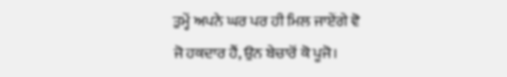ਤੁਮ੍ਹੇਂ ਅਪਨੇ ਘਰ ਪਰ ਹੀ ਮਿਲ ਜਾਏਂਗੇ ਵੋ
ਜੋ ਹਕਦਾਰ ਹੈਂ, ਉਨ ਬੇਚਾਰੋਂ ਕੋ ਪੂਜੋ।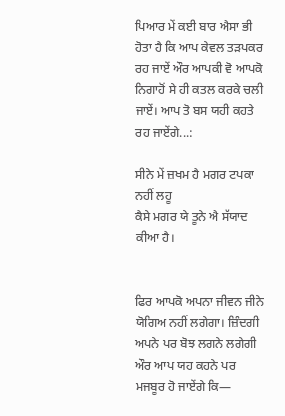ਪਿਆਰ ਮੇਂ ਕਈ ਬਾਰ ਐਸਾ ਭੀ ਹੋਤਾ ਹੈ ਕਿ ਆਪ ਕੇਵਲ ਤੜਪਕਰ ਰਹ ਜਾਏਂ ਔਰ ਆਪਕੀ ਵੋ ਆਪਕੋ ਨਿਗਾਹੋਂ ਸੇ ਹੀ ਕਤਲ ਕਰਕੇ ਚਲੀ ਜਾਏਂ। ਆਪ ਤੋ ਬਸ ਯਹੀ ਕਹਤੇ ਰਹ ਜਾਏਂਗੇ...:

ਸੀਨੇ ਮੇਂ ਜ਼ਖਮ ਹੈ ਮਗਰ ਟਪਕਾ ਨਹੀਂ ਲਹੂ
ਕੈਸੇ ਮਗਰ ਯੇ ਤੂਨੇ ਐ ਸੱਯਾਦ ਕੀਆ ਹੈ।


ਫਿਰ ਆਪਕੋ ਅਪਨਾ ਜੀਵਨ ਜੀਨੇ ਯੋਗਿਅ ਨਹੀਂ ਲਗੇਗਾ। ਜ਼ਿੰਦਗੀ ਅਪਨੇ ਪਰ ਬੋਝ ਲਗਨੇ ਲਗੇਗੀ ਔਰ ਆਪ ਯਹ ਕਹਨੇ ਪਰ ਮਜਬੂਰ ਹੋ ਜਾਏਂਗੇ ਕਿ—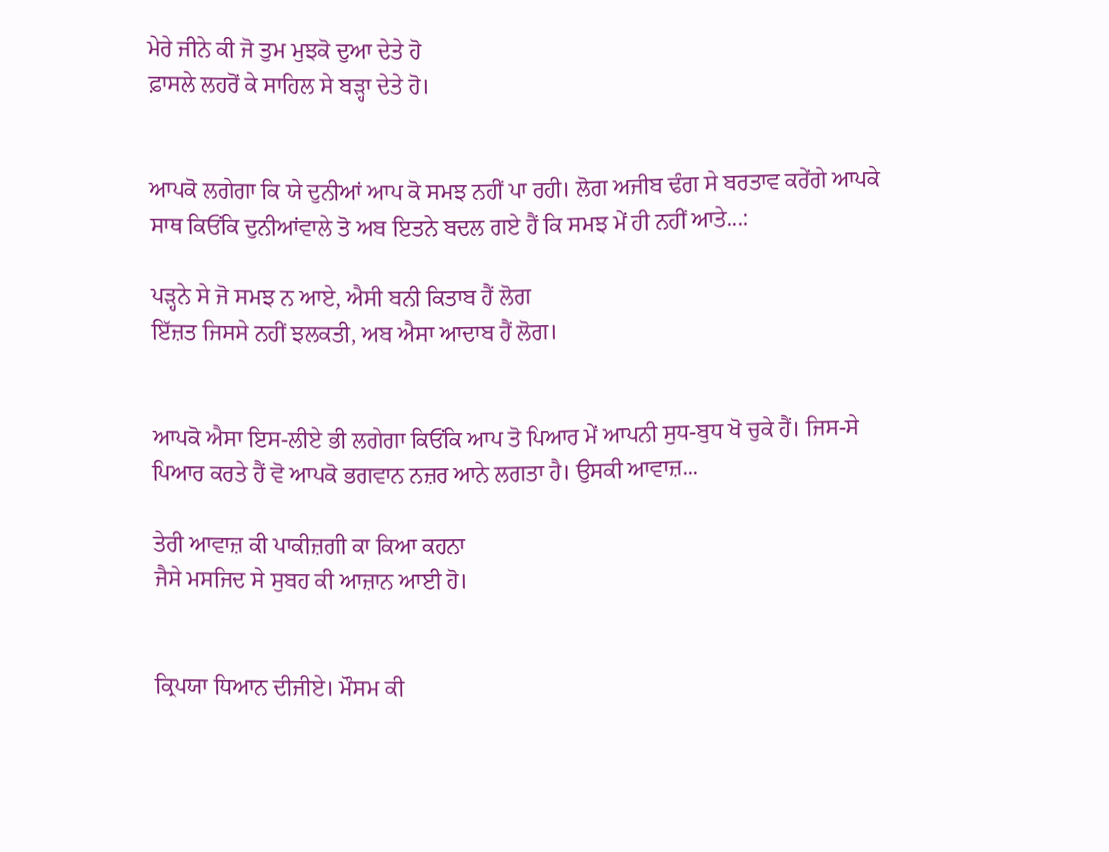ਮੇਰੇ ਜੀਨੇ ਕੀ ਜੋ ਤੁਮ ਮੁਝਕੋ ਦੁਆ ਦੇਤੇ ਹੋ
ਫ਼ਾਸਲੇ ਲਹਰੋਂ ਕੇ ਸਾਹਿਲ ਸੇ ਬੜ੍ਹਾ ਦੇਤੇ ਹੋ।


ਆਪਕੋ ਲਗੇਗਾ ਕਿ ਯੇ ਦੁਨੀਆਂ ਆਪ ਕੋ ਸਮਝ ਨਹੀਂ ਪਾ ਰਹੀ। ਲੋਗ ਅਜੀਬ ਢੰਗ ਸੇ ਬਰਤਾਵ ਕਰੇਂਗੇ ਆਪਕੇ ਸਾਥ ਕਿਓਂਕਿ ਦੁਨੀਆਂਵਾਲੇ ਤੋ ਅਬ ਇਤਨੇ ਬਦਲ ਗਏ ਹੈਂ ਕਿ ਸਮਝ ਮੇਂ ਹੀ ਨਹੀਂ ਆਤੇ...:

ਪੜ੍ਹਨੇ ਸੇ ਜੋ ਸਮਝ ਨ ਆਏ, ਐਸੀ ਬਨੀ ਕਿਤਾਬ ਹੈਂ ਲੋਗ
ਇੱਜ਼ਤ ਜਿਸਸੇ ਨਹੀਂ ਝਲਕਤੀ, ਅਬ ਐਸਾ ਆਦਾਬ ਹੈਂ ਲੋਗ।


ਆਪਕੋ ਐਸਾ ਇਸ-ਲੀਏ ਭੀ ਲਗੇਗਾ ਕਿਓਂਕਿ ਆਪ ਤੋ ਪਿਆਰ ਮੇਂ ਆਪਨੀ ਸੁਧ-ਬੁਧ ਖੋ ਚੁਕੇ ਹੈਂ। ਜਿਸ-ਸੇ ਪਿਆਰ ਕਰਤੇ ਹੈਂ ਵੋ ਆਪਕੋ ਭਗਵਾਨ ਨਜ਼ਰ ਆਨੇ ਲਗਤਾ ਹੈ। ਉਸਕੀ ਆਵਾਜ਼...

ਤੇਰੀ ਆਵਾਜ਼ ਕੀ ਪਾਕੀਜ਼ਗੀ ਕਾ ਕਿਆ ਕਹਨਾ
ਜੈਸੇ ਮਸਜਿਦ ਸੇ ਸੁਬਹ ਕੀ ਆਜ਼ਾਨ ਆਈ ਹੋ।


ਕ੍ਰਿਪਯਾ ਧਿਆਨ ਦੀਜੀਏ। ਮੌਸਮ ਕੀ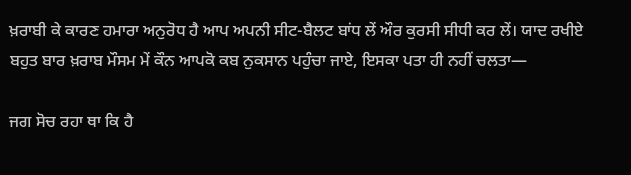ਖ਼ਰਾਬੀ ਕੇ ਕਾਰਣ ਹਮਾਰਾ ਅਨੁਰੋਧ ਹੈ ਆਪ ਅਪਨੀ ਸੀਟ-ਬੈਲਟ ਬਾਂਧ ਲੇਂ ਔਰ ਕੁਰਸੀ ਸੀਧੀ ਕਰ ਲੇਂ। ਯਾਦ ਰਖੀਏ ਬਹੁਤ ਬਾਰ ਖ਼ਰਾਬ ਮੌਸਮ ਮੇਂ ਕੌਨ ਆਪਕੋ ਕਬ ਨੁਕਸਾਨ ਪਹੁੰਚਾ ਜਾਏ, ਇਸਕਾ ਪਤਾ ਹੀ ਨਹੀਂ ਚਲਤਾ—

ਜਗ ਸੋਚ ਰਹਾ ਥਾ ਕਿ ਹੈ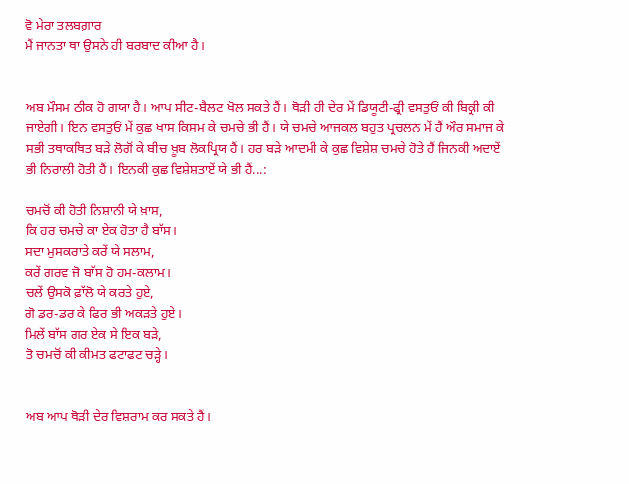ਵੋ ਮੇਰਾ ਤਲਬਗ਼ਾਰ
ਮੈਂ ਜਾਨਤਾ ਥਾ ਉਸਨੇ ਹੀ ਬਰਬਾਦ ਕੀਆ ਹੈ।


ਅਬ ਮੌਸਮ ਠੀਕ ਹੋ ਗਯਾ ਹੈ। ਆਪ ਸੀਟ-ਬੈਲਟ ਖੋਲ ਸਕਤੇ ਹੈਂ। ਥੋੜੀ ਹੀ ਦੇਰ ਮੇਂ ਡਿਯੂਟੀ-ਫ੍ਰੀ ਵਸਤੁਓਂ ਕੀ ਬਿਕ੍ਰੀ ਕੀ ਜਾਏਗੀ। ਇਨ ਵਸਤੁਓਂ ਮੇਂ ਕੁਛ ਖਾਸ ਕਿਸਮ ਕੇ ਚਮਚੇ ਭੀ ਹੈਂ। ਯੇ ਚਮਚੇ ਆਜਕਲ ਬਹੁਤ ਪ੍ਰਚਲਨ ਮੇਂ ਹੈਂ ਔਰ ਸਮਾਜ ਕੇ ਸਭੀ ਤਥਾਕਥਿਤ ਬੜੇ ਲੋਗੋਂ ਕੇ ਬੀਚ ਖ਼ੂਬ ਲੋਕਪ੍ਰਿਯ ਹੈਂ। ਹਰ ਬੜੇ ਆਦਮੀ ਕੇ ਕੁਛ ਵਿਸ਼ੇਸ਼ ਚਮਚੇ ਹੋਤੇ ਹੈਂ ਜਿਨਕੀ ਅਦਾਏਂ ਭੀ ਨਿਰਾਲੀ ਹੋਤੀ ਹੈਂ। ਇਨਕੀ ਕੁਛ ਵਿਸ਼ੇਸ਼ਤਾਏਂ ਯੇ ਭੀ ਹੈਂ...:

ਚਮਚੋਂ ਕੀ ਹੋਤੀ ਨਿਸ਼ਾਨੀ ਯੇ ਖ਼ਾਸ,
ਕਿ ਹਰ ਚਮਚੇ ਕਾ ਏਕ ਹੋਤਾ ਹੈ ਬਾੱਸ।
ਸਦਾ ਮੁਸਕਰਾਤੇ ਕਰੇਂ ਯੇ ਸਲਾਮ,
ਕਰੇਂ ਗਰਵ ਜੋ ਬਾੱਸ ਹੋ ਹਮ-ਕਲਾਮ।
ਚਲੇਂ ਉਸਕੋ ਫ਼ਾੱਲੋ ਯੇ ਕਰਤੇ ਹੁਏ,
ਗੋ ਡਰ-ਡਰ ਕੇ ਫਿਰ ਭੀ ਅਕੜਤੇ ਹੁਏ।
ਮਿਲੇਂ ਬਾੱਸ ਗਰ ਏਕ ਸੇ ਇਕ ਬੜੇ,
ਤੋ ਚਮਚੋਂ ਕੀ ਕੀਮਤ ਫਟਾਫਟ ਚੜ੍ਹੇ।


ਅਬ ਆਪ ਥੋੜੀ ਦੇਰ ਵਿਸ਼ਰਾਮ ਕਰ ਸਕਤੇ ਹੈਂ।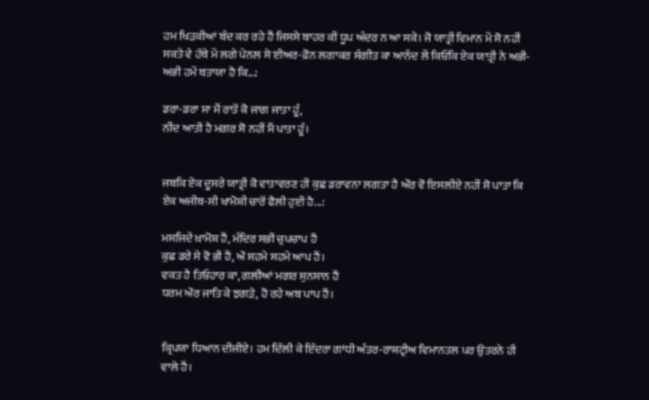ਹਮ ਖਿੜਕੀਆਂ ਬੰਦ ਕਰ ਰਹੇ ਹੈਂ ਜਿਸਸੇ ਬਾਹਰ ਕੀ ਧੂਪ ਅੰਦਰ ਨ ਆ ਸਕੇ। ਜੋ ਯਾਤ੍ਰੀ ਵਿਮਾਨ ਮੇਂ ਸੋ ਨਹੀਂ ਸਕਤੇ ਵੇ ਹੱਥੇ ਮੇਂ ਲਗੇ ਪੇਨਲ ਸੇ ਈਅਰ-ਫ਼ੋਨ ਲਗਾਕਰ ਸੰਗੀਤ ਕਾ ਆਨੰਦ ਲੇਂ ਕਿਓਂਕਿ ਏਕ ਯਾਤ੍ਰੀ ਨੇ ਅਭੀ-ਅਭੀ ਹਮੇਂ ਬਤਾਯਾ ਹੈ ਕਿ...:

ਡਰਾ-ਡਰਾ ਸਾ ਮੈਂ ਰਾਤੋਂ ਕੋ ਜਾਗ ਜਾਤਾ ਹੂੰ,
ਨੀਂਦ ਆਤੀ ਹੈ ਮਗਰ ਸੋ ਨਹੀਂ ਮੈਂ ਪਾਤਾ ਹੂੰ।


ਜਬਕਿ ਏਕ ਦੂਸਰੇ ਯਾਤ੍ਰੀ ਕੋ ਵਾਤਾਵਰਣ ਹੀ ਕੁਛ ਡਰਾਵਨਾ ਲਗਤਾ ਹੈ ਔਰ ਵੋ ਇਸਲੀਏ ਨਹੀਂ ਸੋ ਪਾਤਾ ਕਿ ਏਕ ਅਜੀਬ-ਸੀ ਖਾਮੋਸ਼ੀ ਚਾਰੋਂ ਫੈਲੀ ਹੁਈ ਹੈ...:

ਮਸਜਿਦੇਂ ਖ਼ਾਮੋਸ਼ ਹੈਂ, ਮੰਦਿਰ ਸਭੀ ਚੁਪਚਾਪ ਹੈਂ
ਕੁਛ ਡਰੇ ਸੇ ਵੋ ਭੀ ਹੈਂ, ਔ ਸਹਮੇ ਸਹਮੇ ਆਪ ਹੈਂ।
ਵਕਤ ਹੈ ਤਿਓਹਾਰ ਕਾ, ਗਲੀਆਂ ਮਗਰ ਸੁਨਸਾਨ ਹੈਂ
ਧਰਮ ਔਰ ਜਾਤਿ ਕੇ ਝਗੜੇ, ਹੋ ਰਹੇ ਅਬ ਪਾਪ ਹੈਂ।


ਕ੍ਰਿਪਯਾ ਧਿਆਨ ਦੀਜੀਏ। ਹਮ ਦਿੱਲੀ ਕੇ ਇੰਦਰਾ ਗਾਂਧੀ ਅੰਤਰ-ਰਾਸ਼ਟ੍ਰੀਅ ਵਿਮਾਨਤਲ ਪਰ ਉਤਰਨੇ ਹੀ ਵਾਲੇ ਹੈਂ।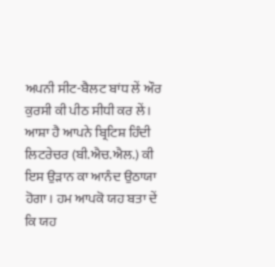ਅਪਨੀ ਸੀਟ-ਬੈਲਟ ਬਾਂਧ ਲੇਂ ਔਰ ਕੁਰਸੀ ਕੀ ਪੀਠ ਸੀਧੀ ਕਰ ਲੇਂ। ਆਸ਼ਾ ਹੈ ਆਪਨੇ ਬ੍ਰਿਟਿਸ਼ ਹਿੰਦੀ ਲਿਟਰੇਚਰ (ਬੀ.ਐਚ.ਐਲ.) ਕੀ ਇਸ ਉੜਾਨ ਕਾ ਆਨੰਦ ਉਠਾਯਾ ਹੋਗਾ। ਹਮ ਆਪਕੋ ਯਹ ਬਤਾ ਦੇਂ ਕਿ ਯਹ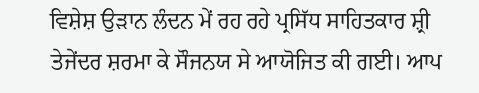ਵਿਸ਼ੇਸ਼ ਉੜਾਨ ਲੰਦਨ ਮੇਂ ਰਹ ਰਹੇ ਪ੍ਰਸਿੱਧ ਸਾਹਿਤਕਾਰ ਸ਼੍ਰੀ ਤੇਜੇਂਦਰ ਸ਼ਰਮਾ ਕੇ ਸੌਜਨਯ ਸੇ ਆਯੋਜਿਤ ਕੀ ਗਈ। ਆਪ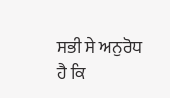ਸਭੀ ਸੇ ਅਨੁਰੋਧ ਹੈ ਕਿ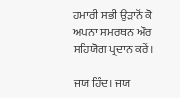ਹਮਾਰੀ ਸਭੀ ਉੜਾਨੋਂ ਕੋ ਅਪਨਾ ਸਮਰਥਨ ਔਰ ਸਹਿਯੋਗ ਪ੍ਰਦਾਨ ਕਰੇਂ।

ਜਯ ਹਿੰਦ। ਜਯ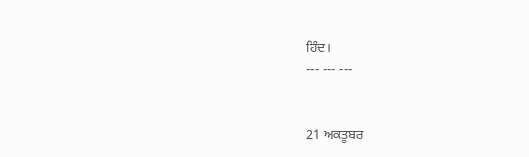ਹਿੰਦ।
--- --- ---


21 ਅਕਤੂਬਰ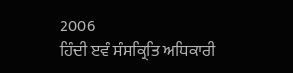2006
ਹਿੰਦੀ ੲਵੰ ਸੰਸਕ੍ਰਿਤਿ ਅਧਿਕਾਰੀ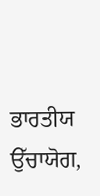ਭਾਰਤੀਯ ਉੱਚਾਯੋਗ,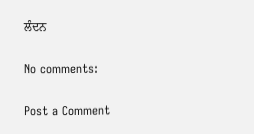ਲੰਦਨ

No comments:

Post a Comment